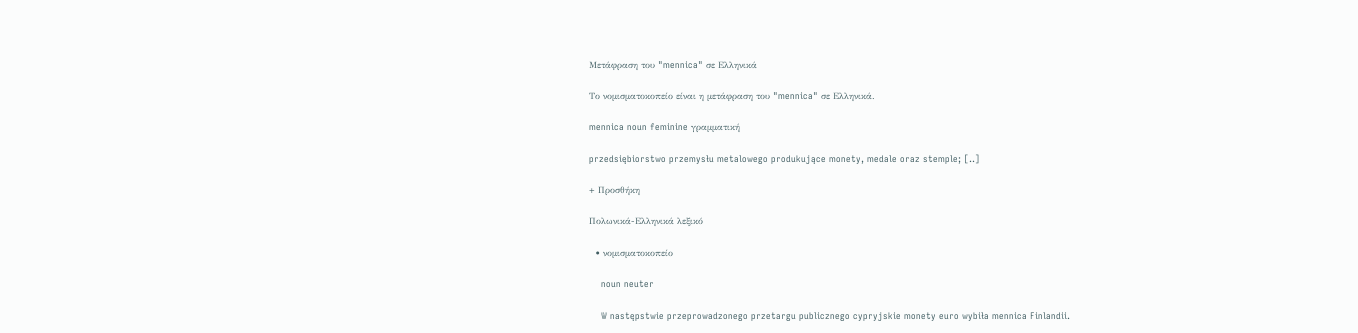Μετάφραση του "mennica" σε Ελληνικά

Το νομισματοκοπείο είναι η μετάφραση του "mennica" σε Ελληνικά.

mennica noun feminine γραμματική

przedsiębiorstwo przemysłu metalowego produkujące monety, medale oraz stemple; [..]

+ Προσθήκη

Πολωνικά-Ελληνικά λεξικό

  • νομισματοκοπείο

    noun neuter

    W następstwie przeprowadzonego przetargu publicznego cypryjskie monety euro wybiła mennica Finlandii.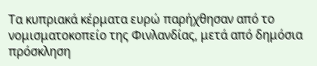Τα κυπριακά κέρματα ευρώ παρήχθησαν από το νομισματοκοπείο της Φινλανδίας, μετά από δημόσια πρόσκληση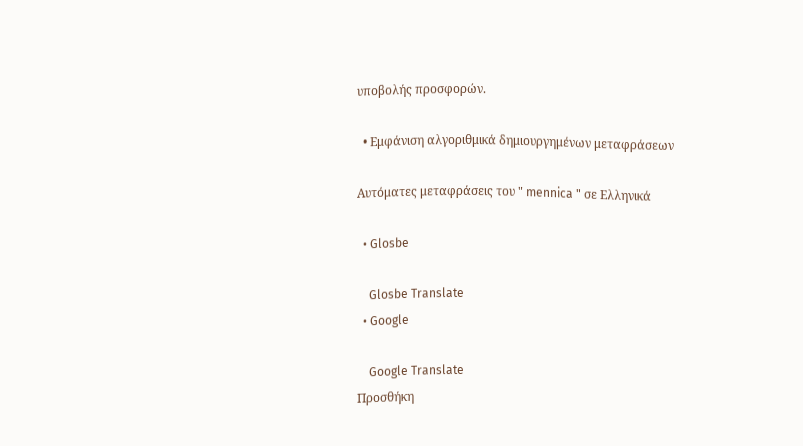υποβολής προσφορών.

  • Εμφάνιση αλγοριθμικά δημιουργημένων μεταφράσεων

Αυτόματες μεταφράσεις του " mennica " σε Ελληνικά

  • Glosbe

    Glosbe Translate
  • Google

    Google Translate
Προσθήκη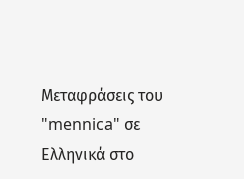Μεταφράσεις του "mennica" σε Ελληνικά στο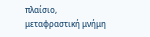πλαίσιο, μεταφραστική μνήμη